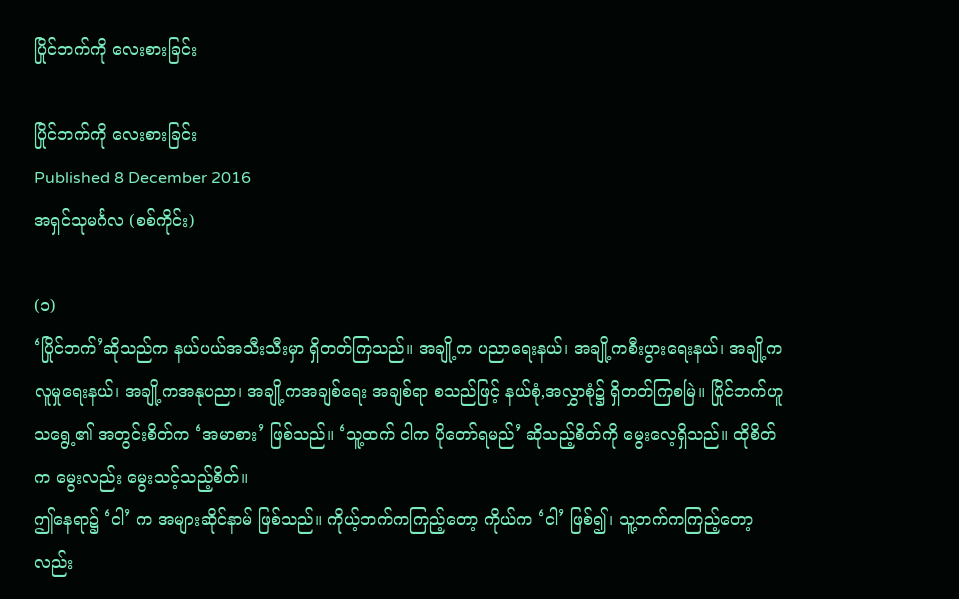ပြိုင်ဘက်ကို လေးစားခြင်း

ပြိုင်ဘက်ကို လေးစားခြင်း
Published 8 December 2016
အရှင်သုမင်္ဂလ (စစ်ကိုင်း)

(၁)
‘ပြိုင်ဘက်’ဆိုသည်က နယ်ပယ်အသီးသီးမှာ ရှိတတ်ကြသည်။ အချို့က ပညာရေးနယ်၊ အချို့ကစီးပွားရေးနယ်၊ အချို့ကလူမှုရေးနယ်၊ အချို့ကအနုပညာ၊ အချို့ကအချစ်ရေး အချစ်ရာ စသည်ဖြင့် နယ်စုံ,အလွှာစုံ၌ ရှိတတ်ကြစမြဲ။ ပြိုင်ဘက်ဟူသရွေ့၏ အတွင်းစိတ်က ‘အမာစား’ ဖြစ်သည်။ ‘သူ့ထက် ငါက ပိုတော်ရမည်’ ဆိုသည့်စိတ်ကို မွေးလေ့ရှိသည်။ ထိုစိတ်က မွေးလည်း မွေးသင့်သည့်စိတ်။
ဤနေရာ၌ ‘ငါ’ က အများဆိုင်နာမ် ဖြစ်သည်။ ကိုယ့်ဘက်ကကြည့်တော့ ကိုယ်က ‘ငါ’ ဖြစ်၍၊ သူ့ဘက်ကကြည့်တော့လည်း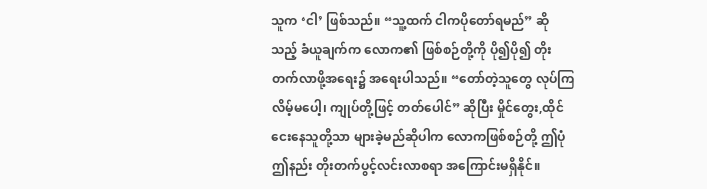သူက ‘ငါ’ ဖြစ်သည်။ “သူ့ထက် ငါကပိုတော်ရမည်” ဆိုသည့် ခံယူချက်က လောက၏ ဖြစ်စဉ်တို့ကို ပို၍ပို၍ တိုးတက်လာဖို့အရေး၌ အရေးပါသည်။ “တော်တဲ့သူတွေ လုပ်ကြလိမ့်မပေါ့၊ ကျုပ်တို့ဖြင့် တတ်ပေါင်” ဆိုပြီး မှိုင်တွေး,ထိုင်ငေးနေသူတို့သာ များခဲ့မည်ဆိုပါက လောကဖြစ်စဉ်တို့ ဤပုံဤနည်း တိုးတက်ပွင့်လင်းလာစရာ အကြောင်းမရှိနိုင်။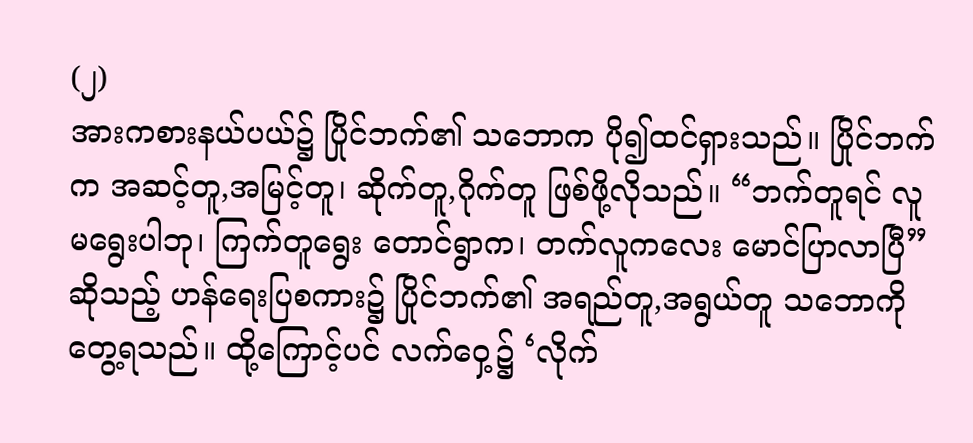(၂)
အားကစားနယ်ပယ်၌ ပြိုင်ဘက်၏ သဘောက ပို၍ထင်ရှားသည်။ ပြိုင်ဘက်က အဆင့်တူ,အမြင့်တူ၊ ဆိုက်တူ,ဂိုက်တူ ဖြစ်ဖို့လိုသည်။ “ဘက်တူရင် လူမရွေးပါဘု၊ ကြက်တူရွေး တောင်ရွာက၊ တက်လူကလေး မောင်ပြာလာပြီ” ဆိုသည့် ဟန်ရေးပြစကား၌ ပြိုင်ဘက်၏ အရည်တူ,အရွယ်တူ သဘောကိုတွေ့ရသည်။ ထို့ကြောင့်ပင် လက်ဝှေ့၌ ‘လိုက်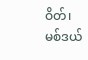ဝိတ်၊ မစ်ဒယ်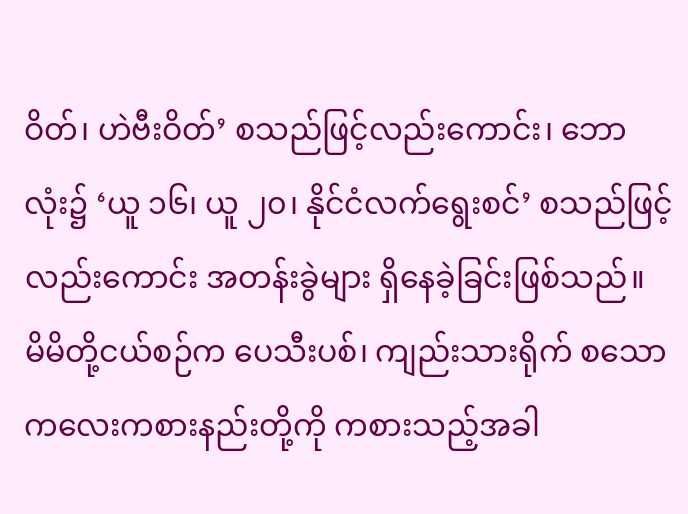ဝိတ်၊ ဟဲဗီးဝိတ်’ စသည်ဖြင့်လည်းကောင်း၊ ဘောလုံး၌ ‘ယူ ၁၆၊ ယူ ၂၀၊ နိုင်ငံလက်ရွေးစင်’ စသည်ဖြင့်လည်းကောင်း အတန်းခွဲများ ရှိနေခဲ့ခြင်းဖြစ်သည်။
မိမိတို့ငယ်စဉ်က ပေသီးပစ်၊ ကျည်းသားရိုက် စသောကလေးကစားနည်းတို့ကို ကစားသည့်အခါ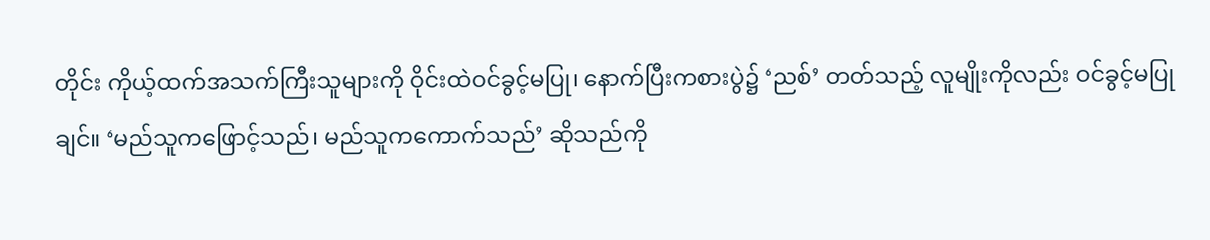တိုင်း ကိုယ့်ထက်အသက်ကြီးသူများကို ဝိုင်းထဲဝင်ခွင့်မပြု၊ နောက်ပြီးကစားပွဲ၌ ‘ညစ်’ တတ်သည့် လူမျိုးကိုလည်း ဝင်ခွင့်မပြုချင်။ ‘မည်သူကဖြောင့်သည်၊ မည်သူကကောက်သည်’ ဆိုသည်ကို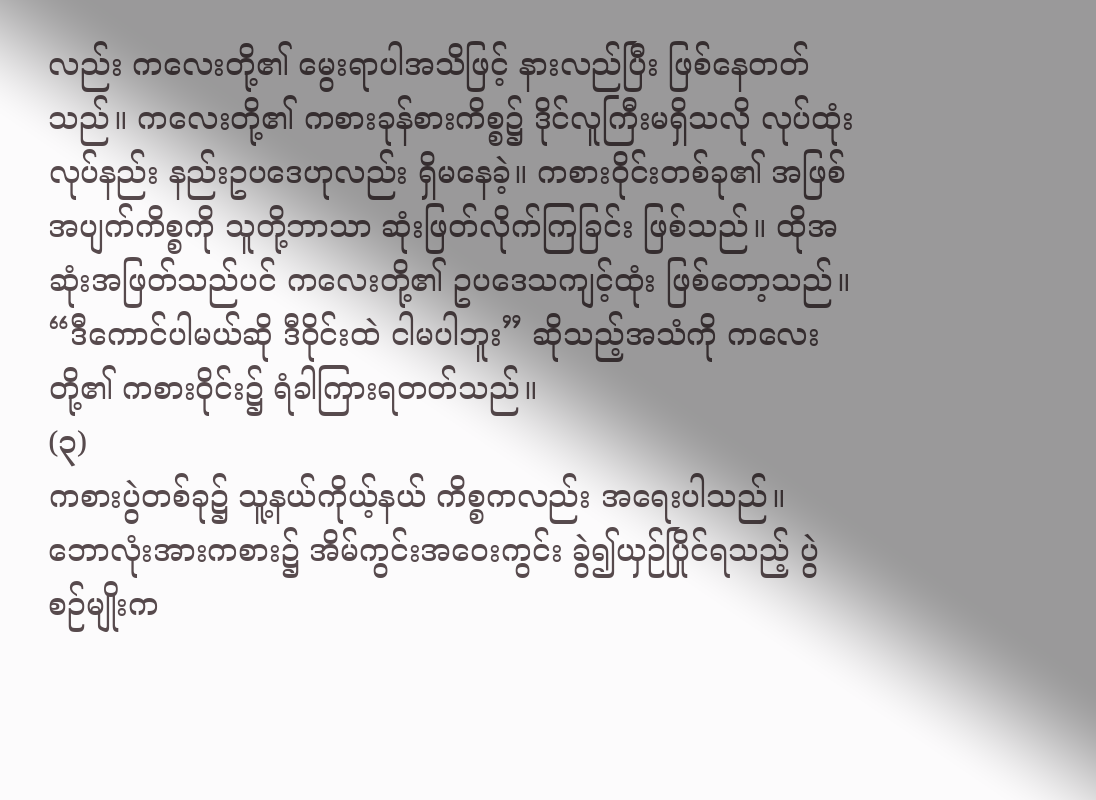လည်း ကလေးတို့၏ မွေးရာပါအသိဖြင့် နားလည်ပြီး ဖြစ်နေတတ်သည်။ ကလေးတို့၏ ကစားခုန်စားကိစ္စ၌ ဒိုင်လူကြီးမရှိသလို လုပ်ထုံးလုပ်နည်း နည်းဥပဒေဟုလည်း ရှိမနေခဲ့။ ကစားဝိုင်းတစ်ခု၏ အဖြစ်အပျက်ကိစ္စကို သူတို့ဘာသာ ဆုံးဖြတ်လိုက်ကြခြင်း ဖြစ်သည်။ ထိုအဆုံးအဖြတ်သည်ပင် ကလေးတို့၏ ဥပဒေသကျင့်ထုံး ဖြစ်တော့သည်။ “ဒီကောင်ပါမယ်ဆို ဒီဝိုင်းထဲ ငါမပါဘူး” ဆိုသည့်အသံကို ကလေးတို့၏ ကစားဝိုင်း၌ ရံခါကြားရတတ်သည်။
(၃)
ကစားပွဲတစ်ခု၌ သူ့နယ်ကိုယ့်နယ် ကိစ္စကလည်း အရေးပါသည်။ ဘောလုံးအားကစား၌ အိမ်ကွင်းအဝေးကွင်း ခွဲ၍ယှဉ်ပြိုင်ရသည့် ပွဲစဉ်မျိုးက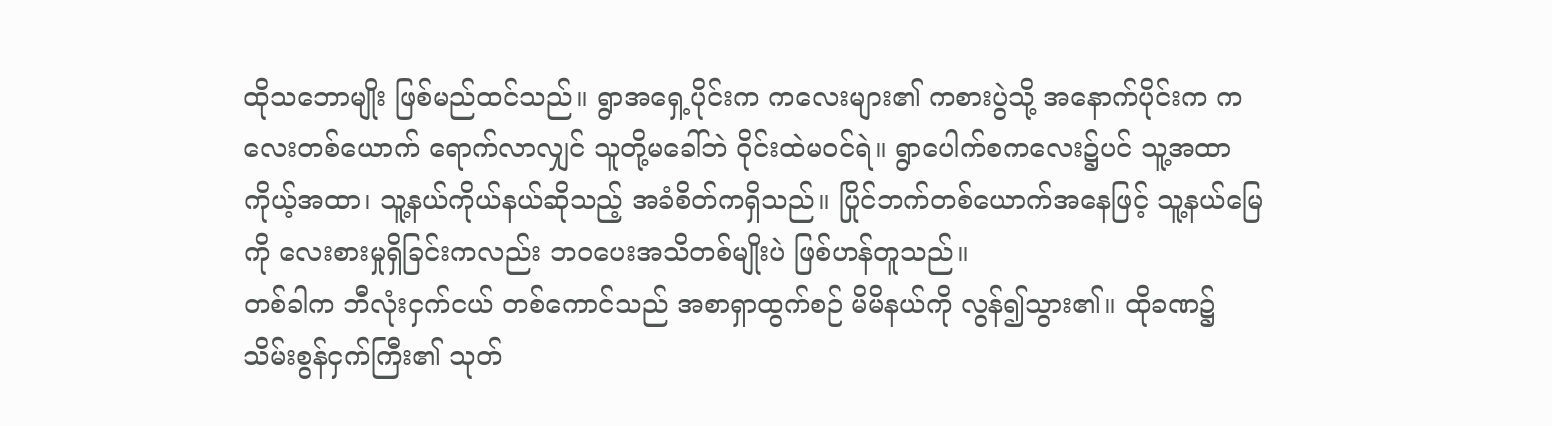ထိုသဘောမျိုး ဖြစ်မည်ထင်သည်။ ရွာအရှေ့ပိုင်းက ကလေးများ၏ ကစားပွဲသို့ အနောက်ပိုင်းက ကလေးတစ်ယောက် ရောက်လာလျှင် သူတို့မခေါ်ဘဲ ဝိုင်းထဲမဝင်ရဲ။ ရွာပေါက်စကလေး၌ပင် သူ့အထာကိုယ့်အထာ၊ သူ့နယ်ကိုယ်နယ်ဆိုသည့် အခံစိတ်ကရှိသည်။ ပြိုင်ဘက်တစ်ယောက်အနေဖြင့် သူ့နယ်မြေကို လေးစားမှုရှိခြင်းကလည်း ဘဝပေးအသိတစ်မျိုးပဲ ဖြစ်ဟန်တူသည်။
တစ်ခါက ဘီလုံးငှက်ငယ် တစ်ကောင်သည် အစာရှာထွက်စဉ် မိမိနယ်ကို လွန်၍သွား၏။ ထိုခဏ၌ သိမ်းစွန်ငှက်ကြီး၏ သုတ်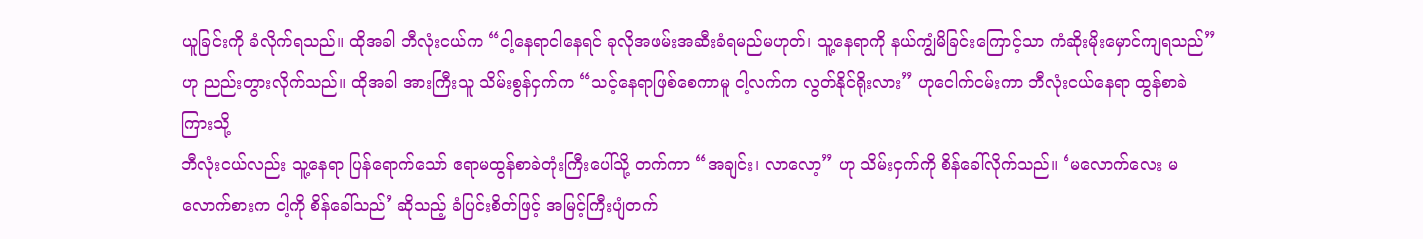ယူခြင်းကို ခံလိုက်ရသည်။ ထိုအခါ ဘီလုံးငယ်က “ငါ့နေရာငါနေရင် ခုလိုအဖမ်းအဆီးခံရမည်မဟုတ်၊ သူ့နေရာကို နယ်ကျွံမိခြင်းကြောင့်သာ ကံဆိုးမိုးမှောင်ကျရသည်” ဟု ညည်းတွားလိုက်သည်။ ထိုအခါ အားကြီးသူ သိမ်းစွန်ငှက်က “သင့်နေရာဖြစ်စေကာမူ ငါ့လက်က လွတ်နိုင်ရိုးလား” ဟုငေါက်ငမ်းကာ ဘီလုံးငယ်နေရာ ထွန်စာခဲကြားသို့
ဘီလုံးငယ်လည်း သူ့နေရာ ပြန်ရောက်သော် ဧရာမထွန်စာခဲတုံးကြီးပေါ်သို့ တက်ကာ “အချင်း၊ လာလော့” ဟု သိမ်းငှက်ကို စိန်ခေါ်လိုက်သည်။ ‘မလောက်လေး မလောက်စားက ငါ့ကို စိန်ခေါ်သည်’ ဆိုသည့် ခံပြင်းစိတ်ဖြင့် အမြင့်ကြီးပျံတက်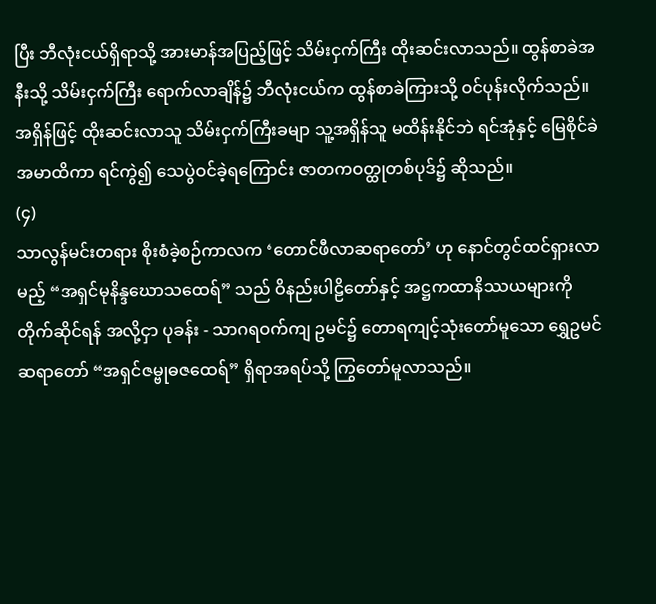ပြီး ဘီလုံးငယ်ရှိရာသို့ အားမာန်အပြည့်ဖြင့် သိမ်းငှက်ကြီး ထိုးဆင်းလာသည်။ ထွန်စာခဲအနီးသို့ သိမ်းငှက်ကြီး ရောက်လာချိန်၌ ဘီလုံးငယ်က ထွန်စာခဲကြားသို့ ဝင်ပုန်းလိုက်သည်။ အရှိန်ဖြင့် ထိုးဆင်းလာသူ သိမ်းငှက်ကြီးခမျာ သူ့အရှိန်သူ မထိန်းနိုင်ဘဲ ရင်အုံနှင့် မြေစိုင်ခဲအမာထိကာ ရင်ကွဲ၍ သေပွဲဝင်ခဲ့ရကြောင်း ဇာတကဝတ္ထုတစ်ပုဒ်၌ ဆိုသည်။
(၄)
သာလွန်မင်းတရား စိုးစံခဲ့စဉ်ကာလက ‘တောင်ဖီလာဆရာတော်’ ဟု နောင်တွင်ထင်ရှားလာမည့် “အရှင်မုနိန္ဒဃောသထေရ်” သည် ဝိနည်းပါဠိတော်နှင့် အဋ္ဌကထာနိဿယများကို တိုက်ဆိုင်ရန် အလို့ငှာ ပုခန်း - သာဂရဝက်ကျ ဥမင်၌ တောရကျင့်သုံးတော်မူသော ရွှေဥမင်ဆရာတော် “အရှင်ဇမ္ဗုဓဇထေရ်” ရှိရာအရပ်သို့ ကြွတော်မူလာသည်။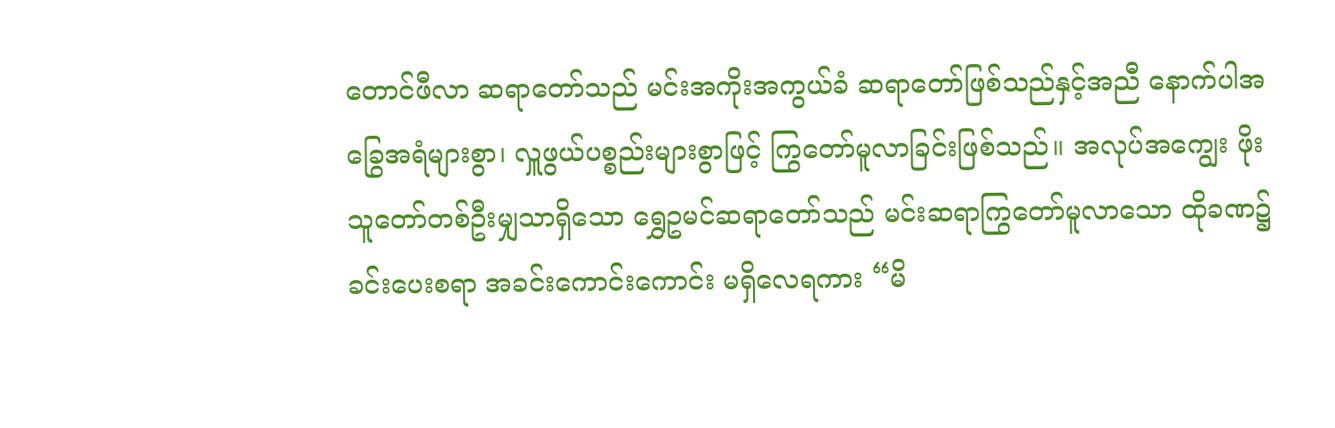တောင်ဖီလာ ဆရာတော်သည် မင်းအကိုးအကွယ်ခံ ဆရာတော်ဖြစ်သည်နှင့်အညီ နောက်ပါအခြွေအရံများစွာ၊ လှူဖွယ်ပစ္စည်းများစွာဖြင့် ကြွတော်မူလာခြင်းဖြစ်သည်။ အလုပ်အကျွေး ဖိုးသူတော်တစ်ဦးမျှသာရှိသော ရွှေဥမင်ဆရာတော်သည် မင်းဆရာကြွတော်မူလာသော ထိုခဏ၌ ခင်းပေးစရာ အခင်းကောင်းကောင်း မရှိလေရကား “မိ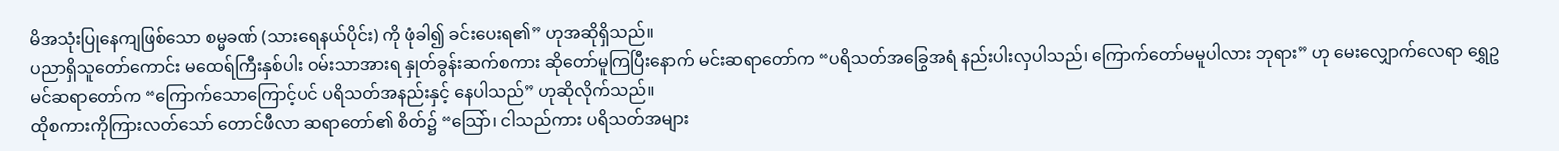မိအသုံးပြုနေကျဖြစ်သော စမ္မခဏ် (သားရေနယ်ပိုင်း) ကို ဖုံခါ၍ ခင်းပေးရ၏” ဟုအဆိုရှိသည်။
ပညာရှိသူတော်ကောင်း မထေရ်ကြီးနှစ်ပါး ဝမ်းသာအားရ နှုတ်ခွန်းဆက်စကား ဆိုတော်မူကြပြီးနောက် မင်းဆရာတော်က “ပရိသတ်အခြွေအရံ နည်းပါးလှပါသည်၊ ကြောက်တော်မမူပါလား ဘုရား” ဟု မေးလျှောက်လေရာ ရွှေဥမင်ဆရာတော်က “ကြောက်သောကြောင့်ပင် ပရိသတ်အနည်းနှင့် နေပါသည်” ဟုဆိုလိုက်သည်။
ထိုစကားကိုကြားလတ်သော် တောင်ဖီလာ ဆရာတော်၏ စိတ်၌ “သြော်၊ ငါသည်ကား ပရိသတ်အများ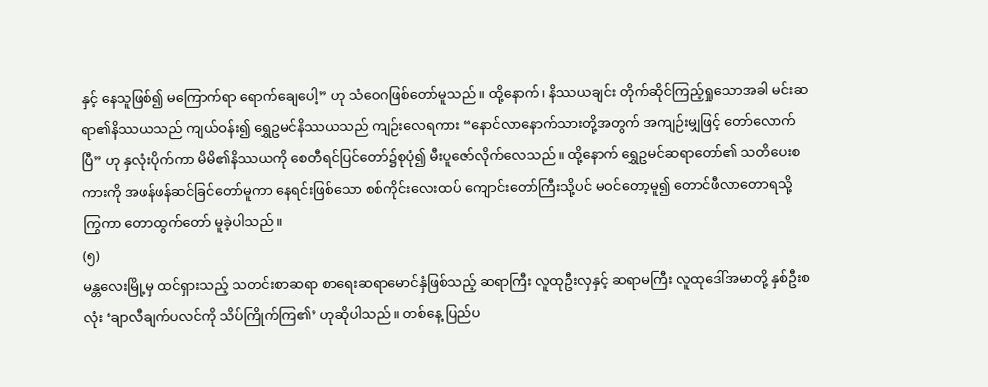နှင့် နေသူဖြစ်၍ မကြောက်ရာ ရောက်ချေပေါ့” ဟု သံဝေဂဖြစ်တော်မူသည်။ ထို့နောက်၊ နိဿယချင်း တိုက်ဆိုင်ကြည့်ရှုသောအခါ မင်းဆရာ၏နိဿယသည် ကျယ်ဝန်း၍ ရွှေဥမင်နိဿယသည် ကျဉ်းလေရကား “နောင်လာနောက်သားတို့အတွက် အကျဉ်းမျှဖြင့် တော်လောက်ပြီ” ဟု နှလုံးပိုက်ကာ မိမိ၏နိဿယကို စေတီရင်ပြင်တော်၌စုပုံ၍ မီးပူဇော်လိုက်လေသည်။ ထို့နောက် ရွှေဥမင်ဆရာတော်၏ သတိပေးစကားကို အဖန်ဖန်ဆင်ခြင်တော်မူကာ နေရင်းဖြစ်သော စစ်ကိုင်းလေးထပ် ကျောင်းတော်ကြီးသို့ပင် မဝင်တော့မူ၍ တောင်ဖီလာတောရသို့ကြွကာ တောထွက်တော် မူခဲ့ပါသည်။
(၅)
မန္တလေးမြို့မှ ထင်ရှားသည့် သတင်းစာဆရာ စာရေးဆရာမောင်နှံဖြစ်သည့် ဆရာကြီး လူထုဦးလှနှင့် ဆရာမကြီး လူထုဒေါ်အမာတို့ နှစ်ဦးစလုံး ‘ချာလီချက်ပလင်ကို သိပ်ကြိုက်ကြ၏’ ဟုဆိုပါသည်။ တစ်နေ့ ပြည်ပ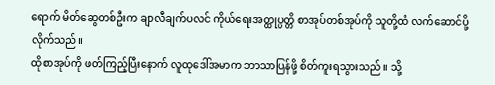ရောက် မိတ်ဆွေတစ်ဦးက ချာလီချက်ပလင် ကိုယ်ရေးအတ္ထုပ္ပတ္တိ စာအုပ်တစ်အုပ်ကို သူတို့ထံ လက်ဆောင်ပို့လိုက်သည်။
ထိုစာအုပ်ကို ဖတ်ကြည့်ပြီးနောက် လူထုဒေါ်အမာက ဘာသာပြန်ဖို့ စိတ်ကူးရသွားသည်။ သို့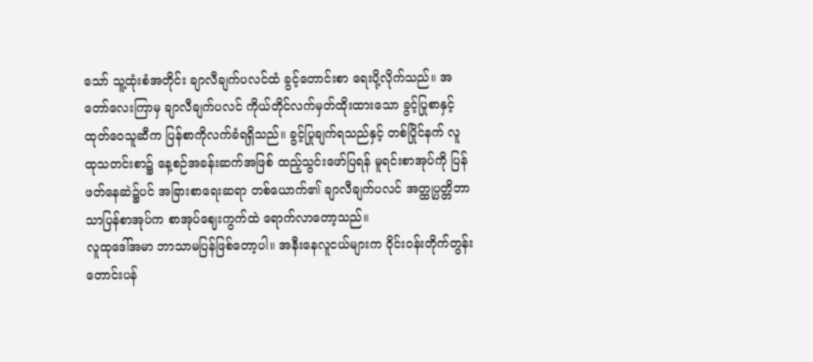သော် သူ့ထုံးစံအတိုင်း ချာလီချက်ပလင်ထံ ခွင့်တောင်းစာ ရေးပို့လိုက်သည်။ အတော်လေးကြာမှ ချာလီချက်ပလင် ကိုယ်တိုင်လက်မှတ်ထိုးထားသော ခွင့်ပြုစာနှင့် ထုတ်ဝေသူဆီက ပြန်စာကိုလက်ခံရရှိသည်။ ခွင့်ပြုချက်ရသည်နှင့် တစ်ပြိုင်နက် လူထုသတင်းစာ၌ နေ့စဉ်အခန်းဆက်အဖြစ် ထည့်သွင်းဖော်ပြရန် မူရင်းစာအုပ်ကို ပြန်ဖတ်နေဆဲ၌ပင် အခြားစာရေးဆရာ တစ်ယောက်၏ ချာလီချက်ပလင် အတ္ထုပ္ပတ္တိဘာသာပြန်စာအုပ်က စာအုပ်ဈေးကွက်ထဲ ရောက်လာတော့သည်။
လူထုဒေါ်အမာ ဘာသာမပြန်ဖြစ်တော့ပါ။ အနီးနေလူငယ်များက ဝိုင်းဝန်းတိုက်တွန်း တောင်းပန်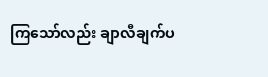ကြသော်လည်း ချာလီချက်ပ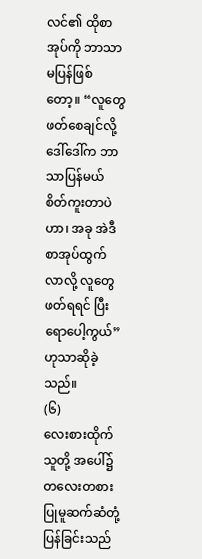လင်၏ ထိုစာအုပ်ကို ဘာသာမပြန်ဖြစ်တော့။ “လူတွေဖတ်စေချင်လို့ ဒေါ်ဒေါ်က ဘာသာပြန်မယ် စိတ်ကူးတာပဲဟာ၊ အခု အဲဒီစာအုပ်ထွက်လာလို့ လူတွေဖတ်ရရင် ပြီးရောပေါ့ကွယ်” ဟုသာဆိုခဲ့သည်။
(၆)
လေးစားထိုက်သူတို့ အပေါ်၌ တလေးတစား ပြုမူဆက်ဆံတုံ့ပြန်ခြင်းသည်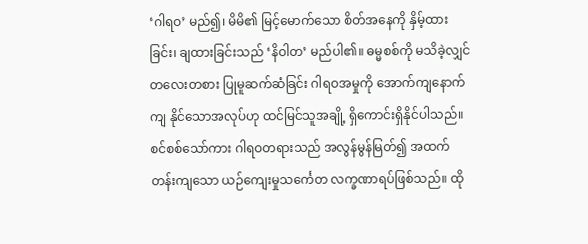‘ဂါရဝ’ မည်၍၊ မိမိ၏ မြင့်မောက်သော စိတ်အနေကို နှိမ့်ထားခြင်း၊ ချထားခြင်းသည် ‘နိဝါတ’ မည်ပါ၏။ ဓမ္မစစ်ကို မသိခဲ့လျှင် တလေးတစား ပြုမူဆက်ဆံခြင်း ဂါရဝအမှုကို အောက်ကျနောက်ကျ နိုင်သောအလုပ်ဟု ထင်မြင်သူအချို့ ရှိကောင်းရှိနိုင်ပါသည်။ စင်စစ်သော်ကား ဂါရဝတရားသည် အလွန်မွန်မြတ်၍ အထက်တန်းကျသော ယဉ်ကျေးမှုသင်္ကေတ လက္ခဏာရပ်ဖြစ်သည်။ ထို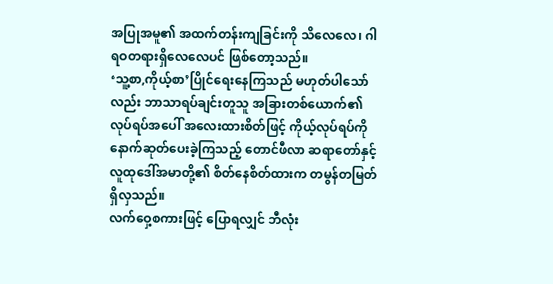အပြုအမူ၏ အထက်တန်းကျခြင်းကို သိလေလေ၊ ဂါရဝတရားရှိလေလေပင် ဖြစ်တော့သည်။
‘သူ့စာ,ကိုယ့်စာ’ပြိုင်ရေးနေကြသည် မဟုတ်ပါသော်လည်း ဘာသာရပ်ချင်းတူသူ အခြားတစ်ယောက်၏ လုပ်ရပ်အပေါ် အလေးထားစိတ်ဖြင့် ကိုယ့်လုပ်ရပ်ကို နောက်ဆုတ်ပေးခဲ့ကြသည့် တောင်ဖီလာ ဆရာတော်နှင့် လူထုဒေါ်အမာတို့၏ စိတ်နေစိတ်ထားက တမွန်တမြတ် ရှိလှသည်။
လက်ဝှေ့စကားဖြင့် ပြောရလျှင် ဘီလုံး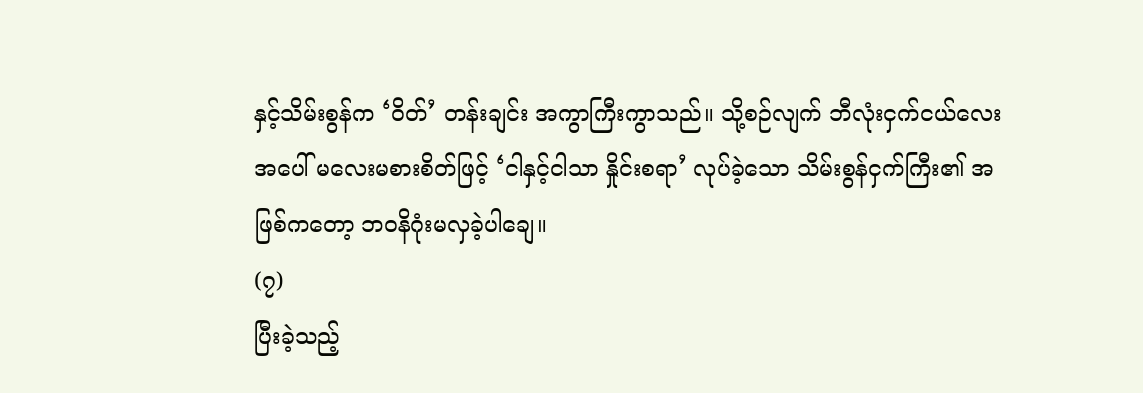နှင့်သိမ်းစွန်က ‘ဝိတ်’ တန်းချင်း အကွာကြီးကွာသည်။ သို့စဉ်လျက် ဘီလုံးငှက်ငယ်လေးအပေါ် မလေးမစားစိတ်ဖြင့် ‘ငါနှင့်ငါသာ နှိုင်းစရာ’ လုပ်ခဲ့သော သိမ်းစွန်ငှက်ကြီး၏ အဖြစ်ကတော့ ဘဝနိဂုံးမလှခဲ့ပါချေ။
(၇)
ပြီးခဲ့သည့်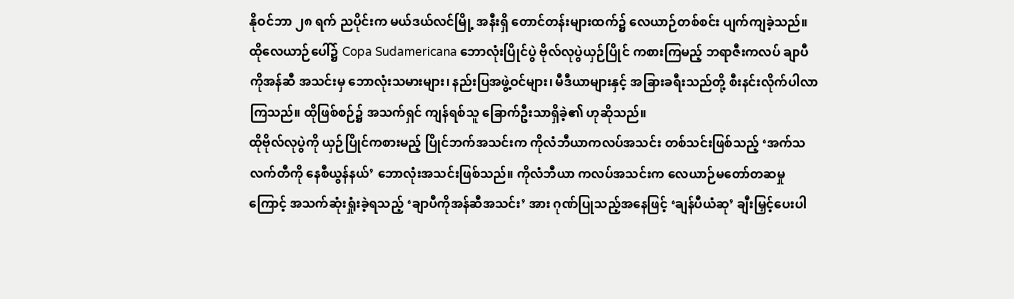နိုဝင်ဘာ ၂၈ ရက် ညပိုင်းက မယ်ဒယ်လင်မြို့ အနီးရှိ တောင်တန်းများထက်၌ လေယာဉ်တစ်စင်း ပျက်ကျခဲ့သည်။ ထိုလေယာဉ်ပေါ်၌ Copa Sudamericana ဘောလုံးပြိုင်ပွဲ ဗိုလ်လုပွဲယှဉ်ပြိုင် ကစားကြမည့် ဘရာဇီးကလပ် ချာပီကိုအန်ဆီ အသင်းမှ ဘောလုံးသမားများ၊ နည်းပြအဖွဲ့ဝင်များ၊ မီဒီယာများနှင့် အခြားခရီးသည်တို့ စီးနင်းလိုက်ပါလာကြသည်။ ထိုဖြစ်စဉ်၌ အသက်ရှင် ကျန်ရစ်သူ ခြောက်ဦးသာရှိခဲ့၏ ဟုဆိုသည်။
ထိုဗိုလ်လုပွဲကို ယှဉ်ပြိုင်ကစားမည့် ပြိုင်ဘက်အသင်းက ကိုလံဘီယာကလပ်အသင်း တစ်သင်းဖြစ်သည့် ‘အက်သလက်တီကို နေစီယွန်နယ်’ ဘောလုံးအသင်းဖြစ်သည်။ ကိုလံဘီယာ ကလပ်အသင်းက လေယာဉ်မတော်တဆမှုကြောင့် အသက်ဆုံးရှုံးခဲ့ရသည့် ‘ချာပီကိုအန်ဆီအသင်း’ အား ဂုဏ်ပြုသည့်အနေဖြင့် ‘ချန်ပီယံဆု’ ချီးမြှင့်ပေးပါ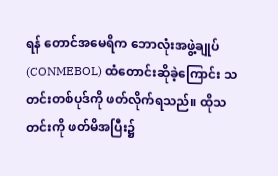ရန် တောင်အမေရိက ဘောလုံးအဖွဲ့ချုပ် (CONMEBOL) ထံတောင်းဆိုခဲ့ကြောင်း သတင်းတစ်ပုဒ်ကို ဖတ်လိုက်ရသည်။ ထိုသတင်းကို ဖတ်မိအပြီး၌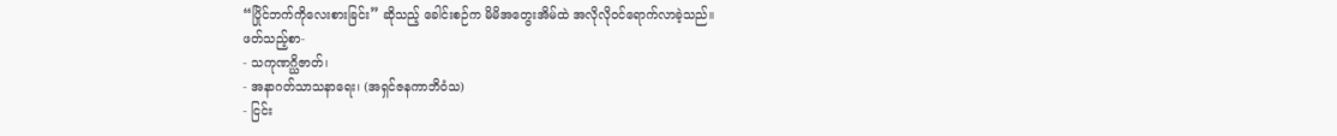“ပြိုင်ဘက်ကိုလေးစားခြင်း” ဆိုသည့် ခေါင်းစဉ်က မိမိအတွေးအိမ်ထဲ အလိုလိုဝင်ရောက်လာခဲ့သည်။
ဖတ်သည့်စာ-
- သကုဏဂ္ဃိဇာတ်၊
- အနာဂတ်သာသနာရေး၊ (အရှင်ဇနကာဘိဝံသ)
- ငြင်း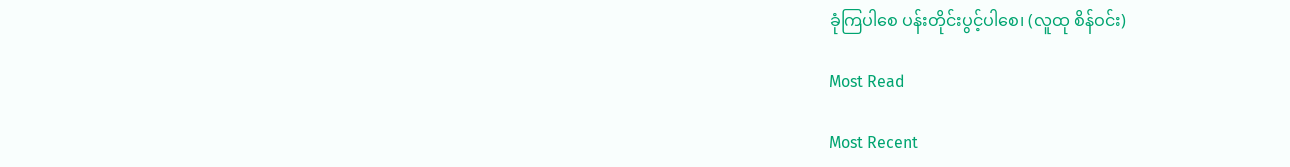ခုံကြပါစေ ပန်းတိုင်းပွင့်ပါစေ၊ (လူထု စိန်ဝင်း)

Most Read

Most Recent